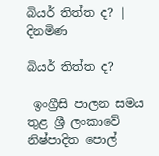බියර් තිත්ත ද? | දිනමිණ

බියර් තිත්ත ද?

 ඉංග්‍රීසි පාලන සමය තුළ ශ්‍රී ලංකාවේ නිෂ්පාදිත පොල්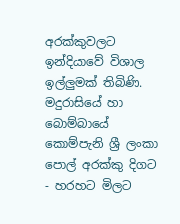අරක්කුවලට ඉන්දියාවේ විශාල ඉල්ලුමක් තිබිණි. මදුරාසියේ හා බොම්බායේ කොම්පැනි ශ්‍රී ලංකා පොල් අරක්කු දිගට - හරහට මිලට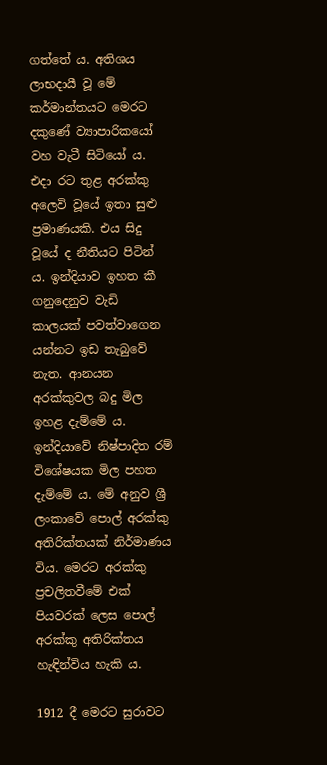ගත්තේ ය. අතිශය ලාභදායී වූ මේ කර්මාන්තයට මෙරට දකුණේ ව්‍යාපාරිකයෝ වහ වැටී සිටියෝ ය. එදා රට තුළ අරක්කු අලෙවි වූයේ ඉතා සුළු ප්‍රමාණයකි. එය සිදු වූයේ ද නීතියට පිටින් ය. ඉන්දියාව ඉහත කී ගනුදෙනුව වැඩි කාලයක් පවත්වාගෙන යන්නට ඉඩ තැබුවේ නැත. ආනයන අරක්කුවල බදු මිල ඉහළ දැම්මේ ය. ඉන්දියාවේ නිෂ්පාදිත රම් විශේෂයක මිල පහත දැම්මේ ය. මේ අනුව ශ්‍රී ලංකාවේ පොල් අරක්කු අතිරික්තයක් නිර්මාණය විය. මෙරට අරක්කු ප්‍රචලිතවීමේ එක් පියවරක් ලෙස පොල් අරක්කු අතිරික්තය හැඳින්විය හැකි ය.

1912 දී මෙරට සුරාවට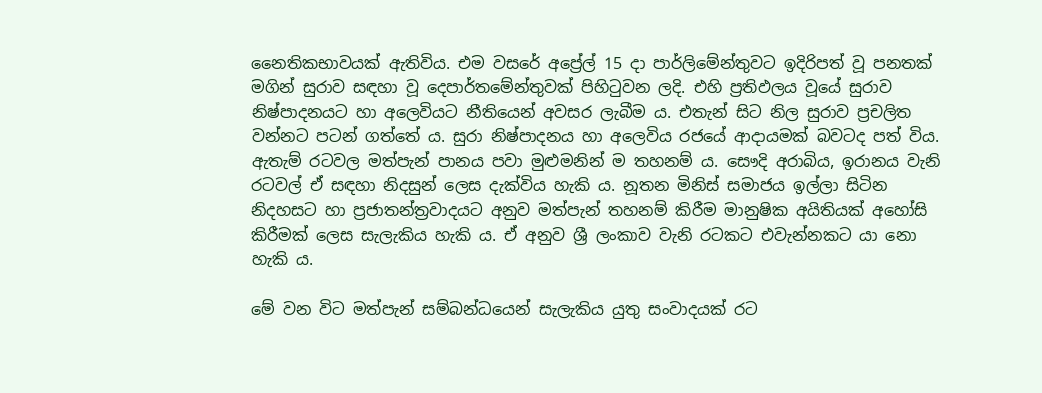නෛතිකභාවයක් ඇතිවිය. එම වසරේ අප්‍රේල් 15 දා පාර්ලිමේන්තුවට ඉදිරිපත් වූ පනතක් මගින් සුරාව සඳහා වූ දෙපාර්තමේන්තුවක් පිහිටුවන ලදි. එහි ප්‍රතිඵලය වූයේ සුරාව නිෂ්පාදනයට හා අලෙවියට නීතියෙන් අවසර ලැබීම ය. එතැන් සිට නිල සුරාව ප්‍රචලිත වන්නට පටන් ගත්තේ ය. සුරා නිෂ්පාදනය හා අලෙවිය ර‍ජයේ ආදායමක් බවටද පත් විය. ඇතැම් රටවල මත්පැන් පානය පවා මුළුමනින් ම තහනම් ය. සෞදි අරාබිය, ඉරානය වැනි රටවල් ඒ සඳහා නිදසුන් ලෙස දැක්විය හැකි ය. නූතන මිනිස් සමාජය ඉල්ලා සිටින නිදහසට හා ප්‍රජාතන්ත්‍රවාදයට අනුව මත්පැන් තහනම් කිරීම මානුෂික අයිතියක් අහෝසි කිරීමක් ලෙස සැලැකිය හැකි ය. ඒ අනුව ශ්‍රී ලංකාව වැනි රටකට එවැන්නකට යා නො හැකි ය.

මේ වන විට මත්පැන් සම්බන්ධයෙන් සැලැකිය යුතු සංවාදයක් රට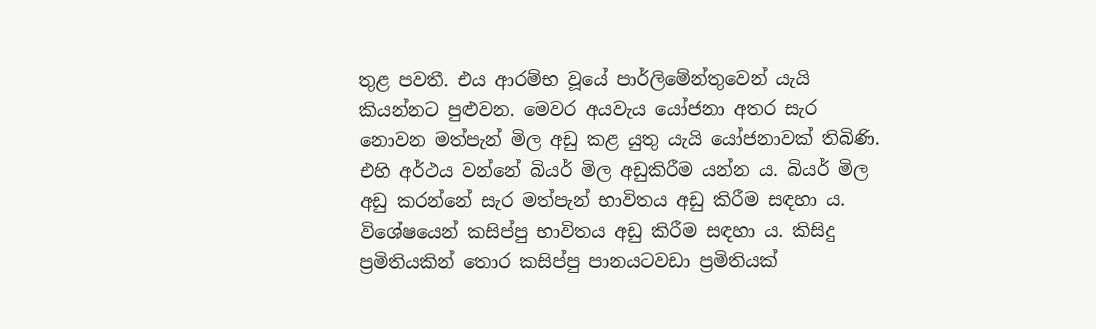තුළ පවතී. එය ආරම්භ වූයේ පාර්ලිමේන්තුවෙන් යැයි කියන්නට පුළුවන. මෙවර අයවැය යෝජනා අතර සැර නොවන මත්පැන් මිල අඩු කළ යුතු යැයි යෝජනාවක් තිබිණි. එහි අර්ථය වන්නේ බියර් මිල අඩුකිරීම යන්න ය. බියර් මිල අඩු කරන්නේ සැර මත්පැන් භාවිතය අඩු කිරීම සඳහා ය. විශේෂයෙන් කසිප්පු භාවිතය අඩු කිරීම සඳහා ය. කිසිදු ප්‍රමිතියකින් තොර කසිප්පු පානයටවඩා ප්‍රමිතියක්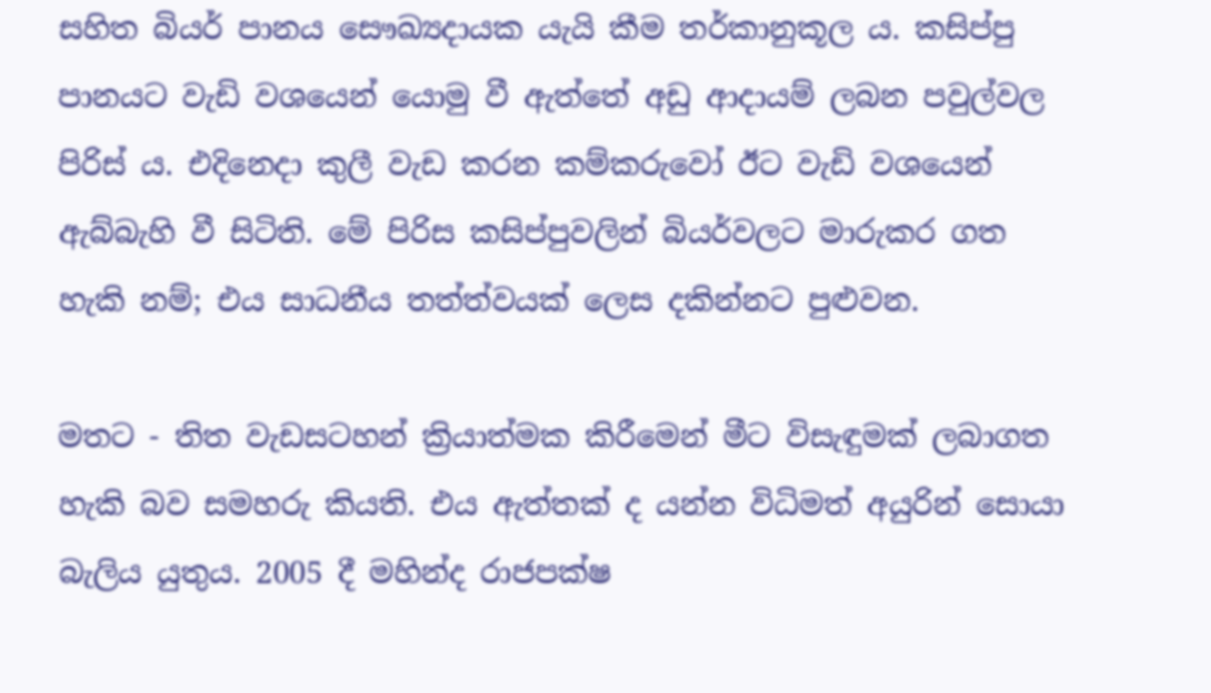සහිත බියර් පානය සෞඛ්‍යදායක යැයි කීම තර්කානුකූල ය. කසිප්පු පානයට වැඩි වශයෙන් යොමු වී ඇත්තේ අඩු ආදායම් ලබන පවුල්වල පිරිස් ය. එදිනෙදා කුලී වැඩ කරන කම්කරුවෝ ඊට වැඩි වශයෙන් ඇබ්බැහි වී සිටිති. මේ පිරිස කසිප්පුවලින් බියර්වලට මාරුකර ගත හැකි නම්; එය සාධනීය තත්ත්වයක් ලෙස දකින්නට පුළුවන.

මතට - තිත වැඩසටහන් ක්‍රියාත්මක කිරීමෙන් මීට විසැඳුමක් ලබාගත හැකි බව සමහරු කියති. එය ඇත්තක් ද යන්න විධිමත් අයුරින් සොයා බැලිය යුතුය. 2005 දී මහින්ද රාජපක්ෂ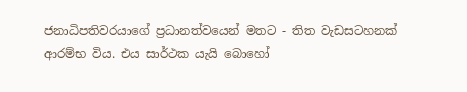ජනාධිපතිවරයාගේ ප්‍රධානත්වයෙන් මතට - තිත වැඩසටහනක් ආරම්භ විය. එය සාර්ථක යැයි බොහෝ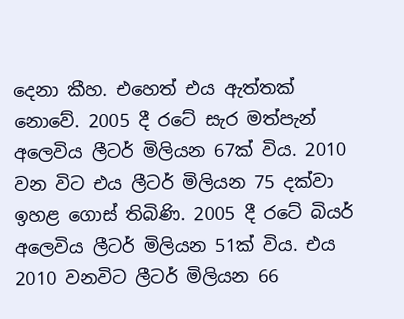දෙනා කීහ. එහෙත් එය ඇත්තක් නොවේ. 2005 දී රටේ සැර මත්පැන් අලෙවිය ලීටර් මිලියන 67ක් විය. 2010 වන විට එය ලීටර් මිලියන 75 දක්වා ඉහළ ගොස් තිබිණි. 2005 දී රටේ බියර් අලෙවිය ලීටර් මිලියන 51ක් විය. එය 2010 වනවිට ලීටර් මිලියන 66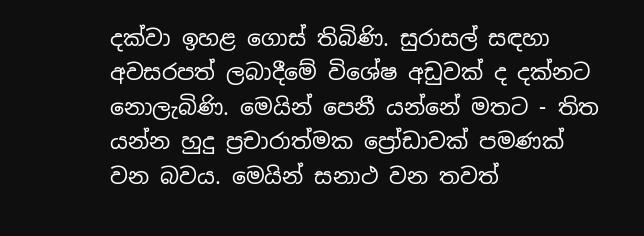දක්වා ඉහළ ගොස් තිබිණි. සුරාසල් සඳහා අවසරපත් ලබාදීමේ විශේෂ අඩුවක් ද දක්නට නොලැබිණි. මෙයින් පෙනී යන්නේ මතට - තිත යන්න හුදු ප්‍රචාරාත්මක ප්‍රෝඩාවක් පමණක් වන බවය. මෙයින් සනාථ වන තවත්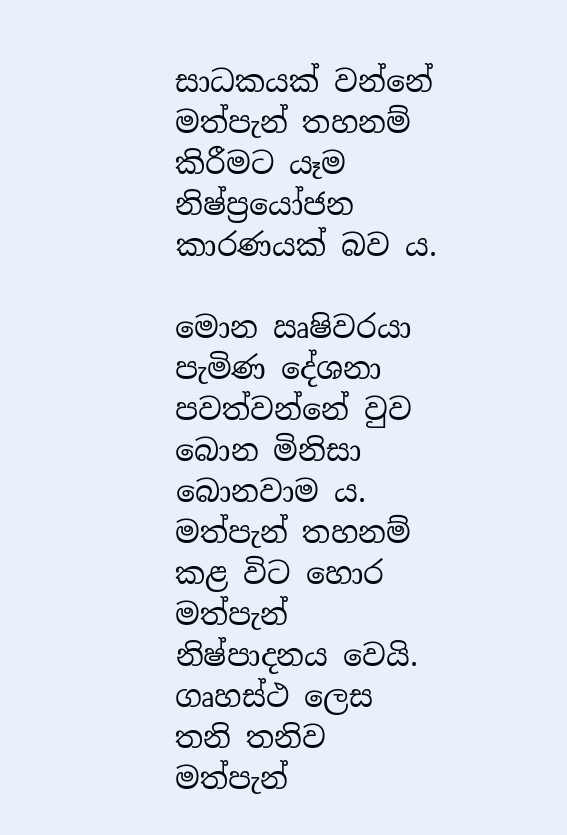සාධකයක් වන්නේ මත්පැන් තහනම් කිරීමට යෑම නිෂ්ප්‍රයෝජන කාරණයක් බව ය.

මොන ඍෂිවරයා පැමිණ දේශනා පවත්වන්නේ වුව බොන මිනිසා බොනවාම ය. මත්පැන් තහනම් කළ විට හොර මත්පැන් නිෂ්පාදනය වෙයි. ගෘහස්ථ ලෙස තනි තනිව මත්පැන්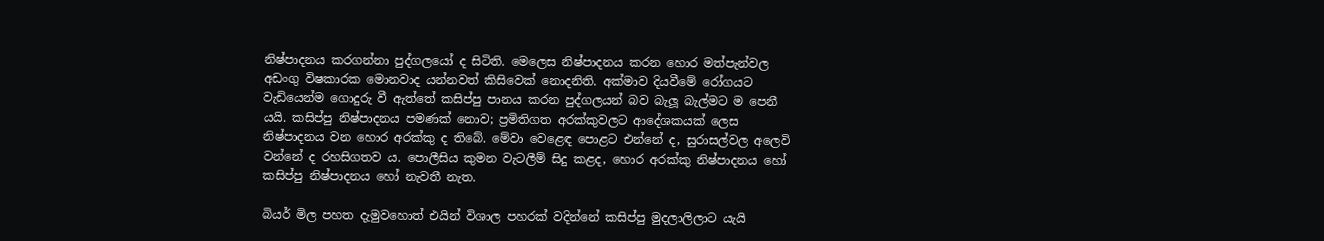නිෂ්පාදනය කරගන්නා පුද්ගලයෝ ද සිටිති. මෙලෙස නිෂ්පාදනය කරන හොර මත්පැන්වල අඩංගු විෂකාරක මොනවාද යන්නවත් කිසිවෙක් නොදනිති. අක්මාව දියවීමේ රෝගයට වැඩියෙන්ම ගොදුරු වී ඇත්තේ කසිප්පු පානය කරන පුද්ගලයන් බව බැලූ බැල්මට ම පෙනී යයි. කසිප්පු නිෂ්පාදනය පමණක් නොව; ප්‍රමිතිගත අරක්කුවලට ආදේශකයක් ලෙස නිෂ්පාදනය වන හොර අරක්කු ද තිබේ. මේවා වෙළෙඳ පොළට එන්නේ ද, සුරාසල්වල අලෙවි වන්නේ ද රහසිගතව ය. පොලීසිය කුමන වැටලීම් සිදු කළද, හොර අරක්කු නිෂ්පාදනය හෝ කසිප්පු නිෂ්පාදනය හෝ නැවතී නැත.

බියර් මිල පහත දැමුවහොත් එයින් විශාල පහරක් වදින්නේ කසිප්පු මුදලාලිලාට යැයි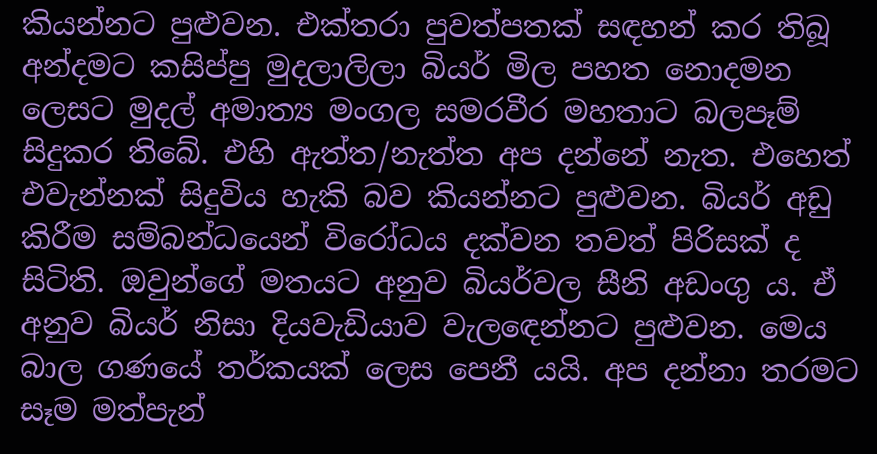කියන්නට පුළුවන. එක්තරා පුවත්පතක් සඳහන් කර තිබූ අන්දමට කසිප්පු මුදලාලිලා බියර් මිල පහත නොදමන ලෙසට මුදල් අමාත්‍ය මංගල සමරවීර මහතාට බලපෑම් සිදුකර තිබේ. එහි ඇත්ත/නැත්ත අප දන්නේ නැත. එහෙත් එවැන්නක් සිදුවිය හැකි බව කියන්නට පුළුවන. බියර් අඩු කිරීම සම්බන්ධයෙන් විරෝධය දක්වන තවත් පිරිසක් ද සිටිති. ඔවුන්ගේ මතයට අනුව බියර්වල සීනි අඩංගු ය. ඒ අනුව බියර් නිසා දියවැඩියාව වැලඳෙන්නට පුළුවන. මෙය බාල ගණයේ තර්කයක් ලෙස පෙනී යයි. අප දන්නා තරමට සෑම මත්පැන්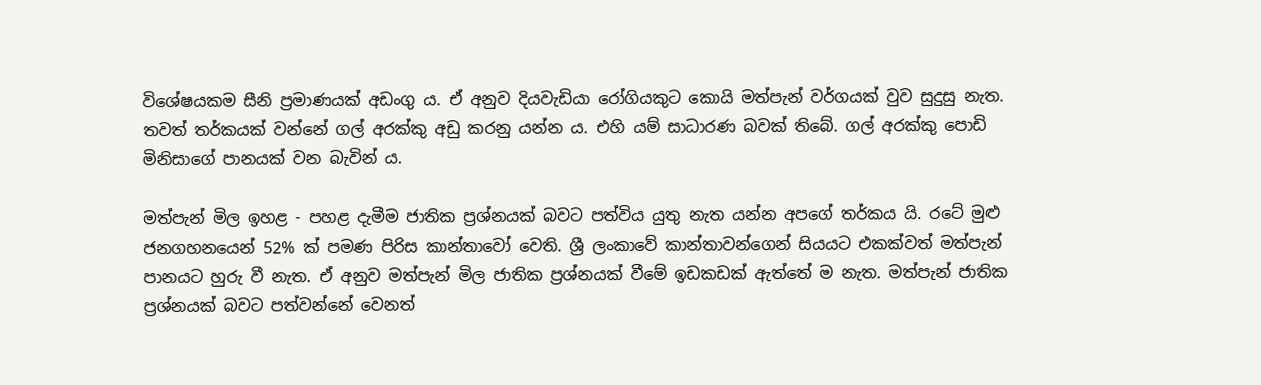විශේෂයකම සීනි ප්‍රමාණයක් අඩංගු ය. ඒ අනුව දියවැඩියා රෝගියකුට කොයි මත්පැන් වර්ගයක් වුව සුදුසු නැත. තවත් තර්කයක් වන්නේ ගල් අරක්කු අඩු කරනු යන්න ය. එහි යම් සාධාරණ බවක් තිබේ. ගල් අරක්කු පොඩි මිනිසාගේ පානයක් වන බැවින් ය.

මත්පැන් මිල ඉහළ - පහළ දැමීම ජාතික ප්‍රශ්නයක් බවට පත්විය යුතු නැත යන්න අපගේ තර්කය යි. රටේ මුළු ජනගහනයෙන් 52% ක් පමණ පිරිස කාන්තාවෝ වෙති. ශ්‍රී ලංකාවේ කාන්තාවන්ගෙන් සියයට එකක්වත් මත්පැන් පානයට හුරු වී නැත. ඒ අනුව මත්පැන් මිල ජාතික ප්‍රශ්නයක් වීමේ ඉඩකඩක් ඇත්තේ ම නැත. මත්පැන් ජාතික ප්‍රශ්නයක් බවට පත්වන්නේ වෙනත්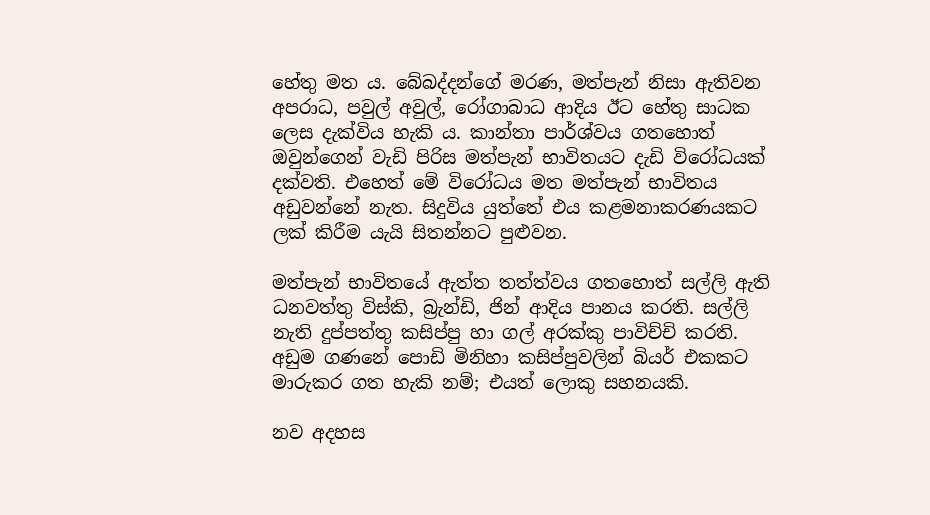හේතු මත ය. බේබද්දන්ගේ මරණ, මත්පැන් නිසා ඇතිවන අපරාධ, පවුල් අවුල්, රෝගාබාධ ආදිය ඊට හේතු සාධක ලෙස දැක්විය හැකි ය. කාන්තා පාර්ශ්වය ගතහොත් ඔවුන්ගෙන් වැඩි පිරිස මත්පැන් භාවිතයට දැඩි විරෝධයක් දක්වති. එහෙත් මේ විරෝධය මත මත්පැන් භාවිතය අඩුවන්නේ නැත. සිදුවිය යුත්තේ එය කළමනාකරණයකට ලක් කිරීම යැයි සිතන්නට පුළුවන.

මත්පැන් භාවිතයේ ඇත්ත තත්ත්වය ගතහොත් සල්ලි ඇති ධනවත්තු විස්කි, බ්‍රැන්ඩි, ජින් ආදිය පානය කරති. සල්ලි නැති දුප්පත්තු කසිප්පු හා ගල් අරක්කු පාවිච්චි කරති. අඩුම ගණනේ පොඩි මිනිහා කසිප්පුවලින් බියර් එකකට මාරුකර ගත හැකි නම්; එයත් ලොකු සහනයකි.

නව අදහස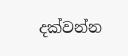දක්වන්න